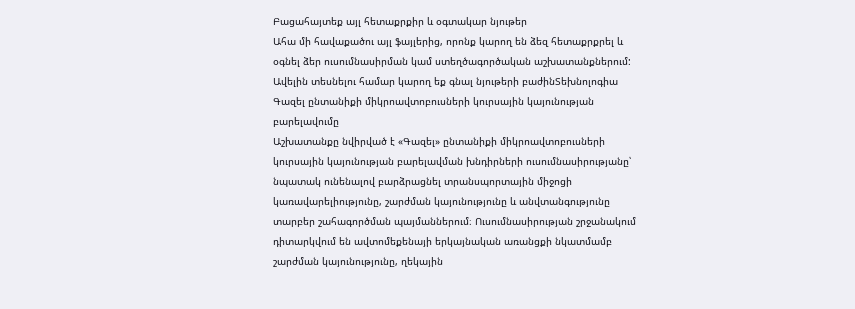Բացահայտեք այլ հետաքրքիր և օգտակար նյութեր
Ահա մի հավաքածու այլ ֆայլերից, որոնք կարող են ձեզ հետաքրքրել և օգնել ձեր ուսումնասիրման կամ ստեղծագործական աշխատանքներում: Ավելին տեսնելու համար կարող եք գնալ նյութերի բաժինՏեխնոլոգիա
Գազել ընտանիքի միկրոավտոբուսների կուրսային կայունության բարելավումը
Աշխատանքը նվիրված է «Գազել» ընտանիքի միկրոավտոբուսների կուրսային կայունության բարելավման խնդիրների ուսումնասիրությանը՝ նպատակ ունենալով բարձրացնել տրանսպորտային միջոցի կառավարելիությունը, շարժման կայունությունը և անվտանգությունը տարբեր շահագործման պայմաններում։ Ուսումնասիրության շրջանակում դիտարկվում են ավտոմեքենայի երկայնական առանցքի նկատմամբ շարժման կայունությունը, ղեկային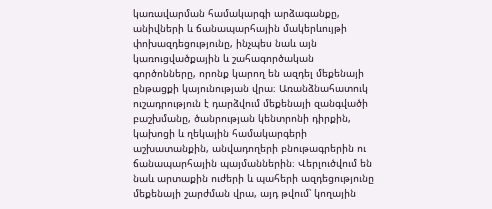կառավարման համակարգի արձագանքը, անիվների և ճանապարհային մակերևույթի փոխազդեցությունը, ինչպես նաև այն կառուցվածքային և շահագործական գործոնները, որոնք կարող են ազդել մեքենայի ընթացքի կայունության վրա։ Առանձնահատուկ ուշադրություն է դարձվում մեքենայի զանգվածի բաշխմանը, ծանրության կենտրոնի դիրքին, կախոցի և ղեկային համակարգերի աշխատանքին, անվադողերի բնութագրերին ու ճանապարհային պայմաններին։ Վերլուծվում են նաև արտաքին ուժերի և պահերի ազդեցությունը մեքենայի շարժման վրա, այդ թվում՝ կողային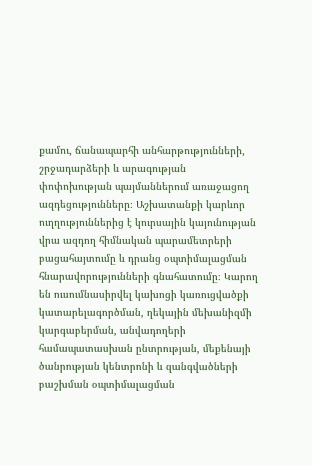քամու, ճանապարհի անհարթությունների, շրջադարձերի և արագության փոփոխության պայմաններում առաջացող ազդեցությունները։ Աշխատանքի կարևոր ուղղություններից է կուրսային կայունության վրա ազդող հիմնական պարամետրերի բացահայտումը և դրանց օպտիմալացման հնարավորությունների գնահատումը։ Կարող են ուսումնասիրվել կախոցի կառուցվածքի կատարելագործման, ղեկային մեխանիզմի կարգաբերման, անվադողերի համապատասխան ընտրության, մեքենայի ծանրության կենտրոնի և զանգվածների բաշխման օպտիմալացման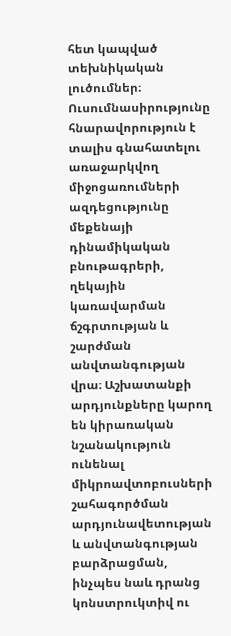հետ կապված տեխնիկական լուծումներ։ Ուսումնասիրությունը հնարավորություն է տալիս գնահատելու առաջարկվող միջոցառումների ազդեցությունը մեքենայի դինամիկական բնութագրերի, ղեկային կառավարման ճշգրտության և շարժման անվտանգության վրա։ Աշխատանքի արդյունքները կարող են կիրառական նշանակություն ունենալ միկրոավտոբուսների շահագործման արդյունավետության և անվտանգության բարձրացման, ինչպես նաև դրանց կոնստրուկտիվ ու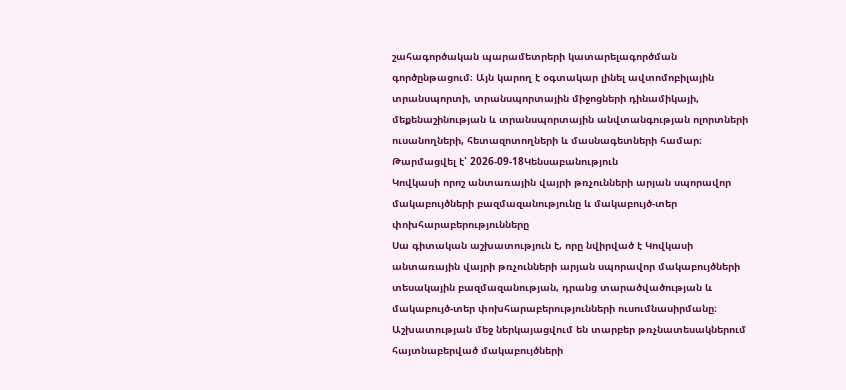շահագործական պարամետրերի կատարելագործման գործընթացում։ Այն կարող է օգտակար լինել ավտոմոբիլային տրանսպորտի, տրանսպորտային միջոցների դինամիկայի, մեքենաշինության և տրանսպորտային անվտանգության ոլորտների ուսանողների, հետազոտողների և մասնագետների համար։
Թարմացվել է՝ 2026-09-18Կենսաբանություն
Կովկասի որոշ անտառային վայրի թռչունների արյան սպորավոր մակաբույծների բազմազանությունը և մակաբույծ-տեր փոխհարաբերությունները
Սա գիտական աշխատություն է, որը նվիրված է Կովկասի անտառային վայրի թռչունների արյան սպորավոր մակաբույծների տեսակային բազմազանության, դրանց տարածվածության և մակաբույծ-տեր փոխհարաբերությունների ուսումնասիրմանը։ Աշխատության մեջ ներկայացվում են տարբեր թռչնատեսակներում հայտնաբերված մակաբույծների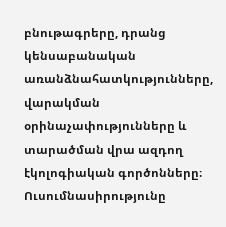բնութագրերը, դրանց կենսաբանական առանձնահատկությունները, վարակման օրինաչափությունները և տարածման վրա ազդող էկոլոգիական գործոնները։ Ուսումնասիրությունը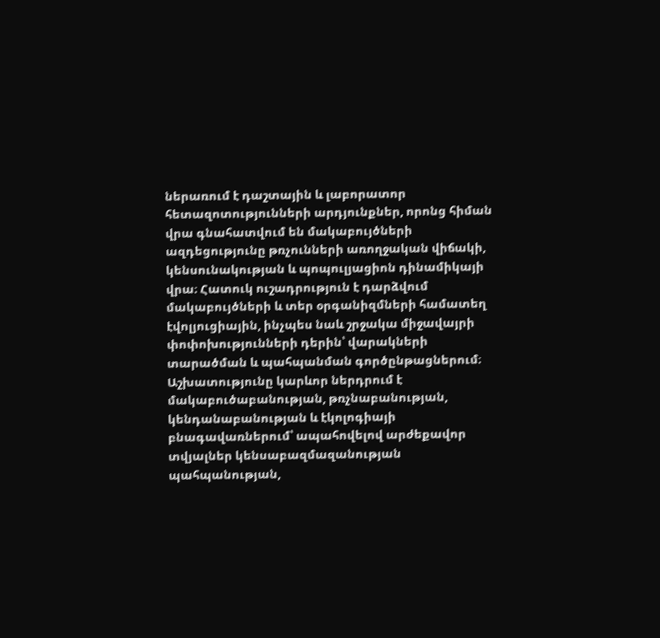ներառում է դաշտային և լաբորատոր հետազոտությունների արդյունքներ, որոնց հիման վրա գնահատվում են մակաբույծների ազդեցությունը թռչունների առողջական վիճակի, կենսունակության և պոպուլյացիոն դինամիկայի վրա։ Հատուկ ուշադրություն է դարձվում մակաբույծների և տեր օրգանիզմների համատեղ էվոլյուցիային, ինչպես նաև շրջակա միջավայրի փոփոխությունների դերին՝ վարակների տարածման և պահպանման գործընթացներում։ Աշխատությունը կարևոր ներդրում է մակաբուծաբանության, թռչնաբանության, կենդանաբանության և էկոլոգիայի բնագավառներում՝ ապահովելով արժեքավոր տվյալներ կենսաբազմազանության պահպանության,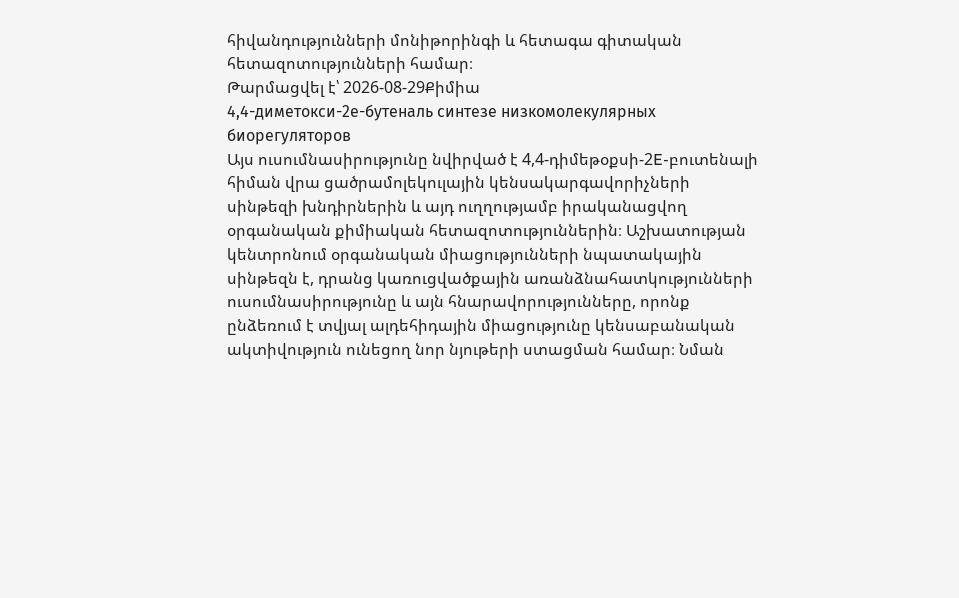հիվանդությունների մոնիթորինգի և հետագա գիտական հետազոտությունների համար։
Թարմացվել է՝ 2026-08-29Քիմիա
4,4-диметокси-2е-бутеналь синтезе низкомолекулярных биорегуляторов
Այս ուսումնասիրությունը նվիրված է 4,4-դիմեթօքսի-2E-բուտենալի հիման վրա ցածրամոլեկուլային կենսակարգավորիչների սինթեզի խնդիրներին և այդ ուղղությամբ իրականացվող օրգանական քիմիական հետազոտություններին։ Աշխատության կենտրոնում օրգանական միացությունների նպատակային սինթեզն է, դրանց կառուցվածքային առանձնահատկությունների ուսումնասիրությունը և այն հնարավորությունները, որոնք ընձեռում է տվյալ ալդեհիդային միացությունը կենսաբանական ակտիվություն ունեցող նոր նյութերի ստացման համար։ Նման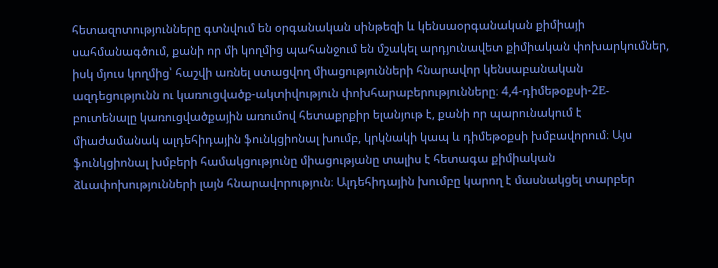հետազոտությունները գտնվում են օրգանական սինթեզի և կենսաօրգանական քիմիայի սահմանագծում, քանի որ մի կողմից պահանջում են մշակել արդյունավետ քիմիական փոխարկումներ, իսկ մյուս կողմից՝ հաշվի առնել ստացվող միացությունների հնարավոր կենսաբանական ազդեցությունն ու կառուցվածք-ակտիվություն փոխհարաբերությունները։ 4,4-դիմեթօքսի-2E-բուտենալը կառուցվածքային առումով հետաքրքիր ելանյութ է, քանի որ պարունակում է միաժամանակ ալդեհիդային ֆունկցիոնալ խումբ, կրկնակի կապ և դիմեթօքսի խմբավորում։ Այս ֆունկցիոնալ խմբերի համակցությունը միացությանը տալիս է հետագա քիմիական ձևափոխությունների լայն հնարավորություն։ Ալդեհիդային խումբը կարող է մասնակցել տարբեր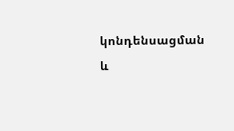կոնդենսացման և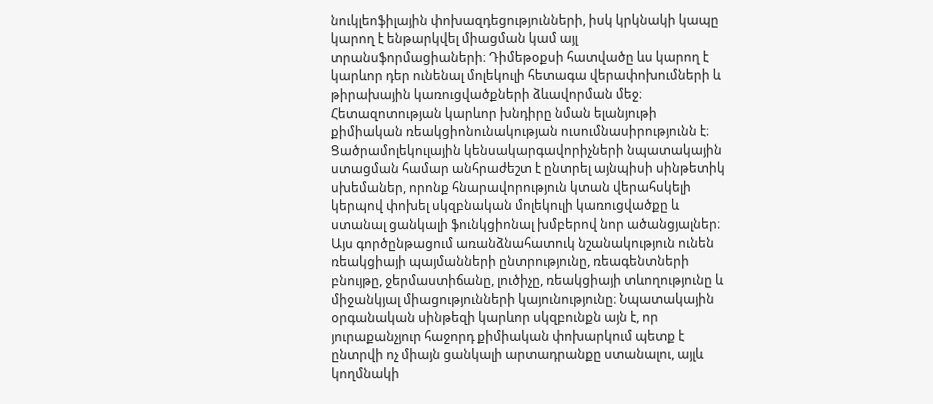նուկլեոֆիլային փոխազդեցությունների, իսկ կրկնակի կապը կարող է ենթարկվել միացման կամ այլ տրանսֆորմացիաների։ Դիմեթօքսի հատվածը ևս կարող է կարևոր դեր ունենալ մոլեկուլի հետագա վերափոխումների և թիրախային կառուցվածքների ձևավորման մեջ։ Հետազոտության կարևոր խնդիրը նման ելանյութի քիմիական ռեակցիոնունակության ուսումնասիրությունն է։ Ցածրամոլեկուլային կենսակարգավորիչների նպատակային ստացման համար անհրաժեշտ է ընտրել այնպիսի սինթետիկ սխեմաներ, որոնք հնարավորություն կտան վերահսկելի կերպով փոխել սկզբնական մոլեկուլի կառուցվածքը և ստանալ ցանկալի ֆունկցիոնալ խմբերով նոր ածանցյալներ։ Այս գործընթացում առանձնահատուկ նշանակություն ունեն ռեակցիայի պայմանների ընտրությունը, ռեագենտների բնույթը, ջերմաստիճանը, լուծիչը, ռեակցիայի տևողությունը և միջանկյալ միացությունների կայունությունը։ Նպատակային օրգանական սինթեզի կարևոր սկզբունքն այն է, որ յուրաքանչյուր հաջորդ քիմիական փոխարկում պետք է ընտրվի ոչ միայն ցանկալի արտադրանքը ստանալու, այլև կողմնակի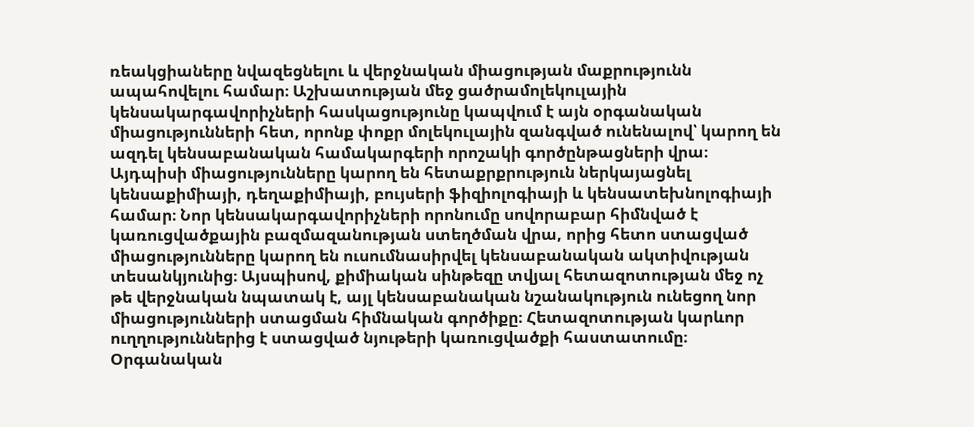ռեակցիաները նվազեցնելու և վերջնական միացության մաքրությունն ապահովելու համար։ Աշխատության մեջ ցածրամոլեկուլային կենսակարգավորիչների հասկացությունը կապվում է այն օրգանական միացությունների հետ, որոնք փոքր մոլեկուլային զանգված ունենալով՝ կարող են ազդել կենսաբանական համակարգերի որոշակի գործընթացների վրա։ Այդպիսի միացությունները կարող են հետաքրքրություն ներկայացնել կենսաքիմիայի, դեղաքիմիայի, բույսերի ֆիզիոլոգիայի և կենսատեխնոլոգիայի համար։ Նոր կենսակարգավորիչների որոնումը սովորաբար հիմնված է կառուցվածքային բազմազանության ստեղծման վրա, որից հետո ստացված միացությունները կարող են ուսումնասիրվել կենսաբանական ակտիվության տեսանկյունից։ Այսպիսով, քիմիական սինթեզը տվյալ հետազոտության մեջ ոչ թե վերջնական նպատակ է, այլ կենսաբանական նշանակություն ունեցող նոր միացությունների ստացման հիմնական գործիքը։ Հետազոտության կարևոր ուղղություններից է ստացված նյութերի կառուցվածքի հաստատումը։ Օրգանական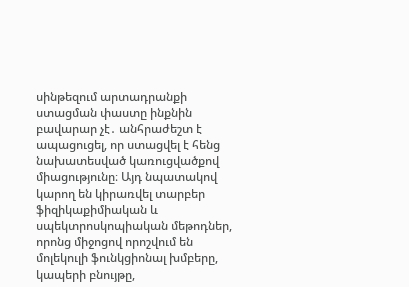սինթեզում արտադրանքի ստացման փաստը ինքնին բավարար չէ․ անհրաժեշտ է ապացուցել, որ ստացվել է հենց նախատեսված կառուցվածքով միացությունը։ Այդ նպատակով կարող են կիրառվել տարբեր ֆիզիկաքիմիական և սպեկտրոսկոպիական մեթոդներ, որոնց միջոցով որոշվում են մոլեկուլի ֆունկցիոնալ խմբերը, կապերի բնույթը,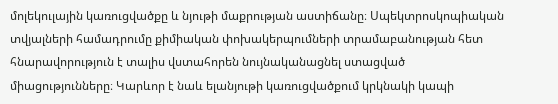մոլեկուլային կառուցվածքը և նյութի մաքրության աստիճանը։ Սպեկտրոսկոպիական տվյալների համադրումը քիմիական փոխակերպումների տրամաբանության հետ հնարավորություն է տալիս վստահորեն նույնականացնել ստացված միացությունները։ Կարևոր է նաև ելանյութի կառուցվածքում կրկնակի կապի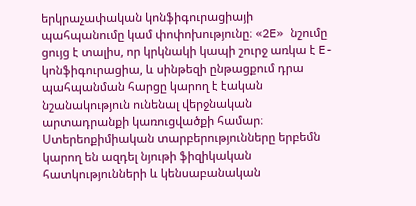երկրաչափական կոնֆիգուրացիայի պահպանումը կամ փոփոխությունը։ «2E» նշումը ցույց է տալիս, որ կրկնակի կապի շուրջ առկա է E-կոնֆիգուրացիա, և սինթեզի ընթացքում դրա պահպանման հարցը կարող է էական նշանակություն ունենալ վերջնական արտադրանքի կառուցվածքի համար։ Ստերեոքիմիական տարբերությունները երբեմն կարող են ազդել նյութի ֆիզիկական հատկությունների և կենսաբանական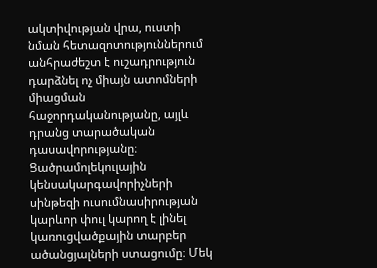ակտիվության վրա, ուստի նման հետազոտություններում անհրաժեշտ է ուշադրություն դարձնել ոչ միայն ատոմների միացման հաջորդականությանը, այլև դրանց տարածական դասավորությանը։ Ցածրամոլեկուլային կենսակարգավորիչների սինթեզի ուսումնասիրության կարևոր փուլ կարող է լինել կառուցվածքային տարբեր ածանցյալների ստացումը։ Մեկ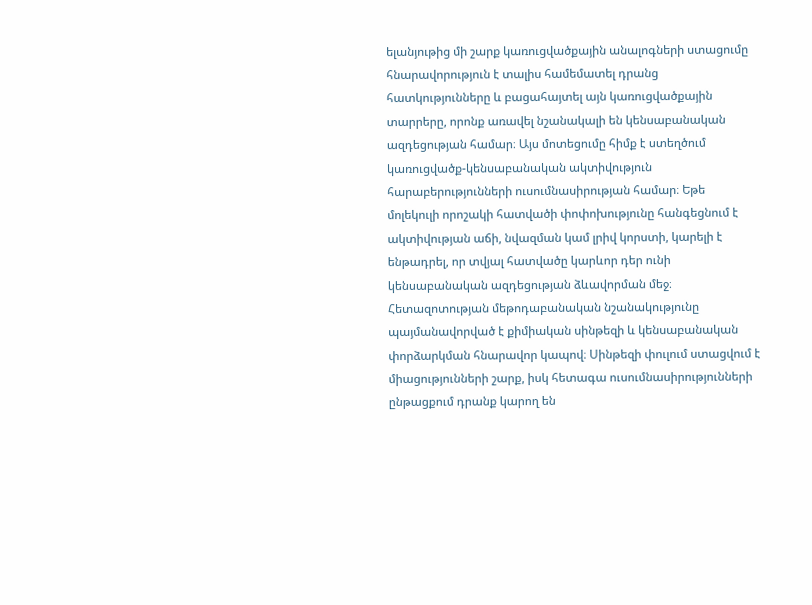ելանյութից մի շարք կառուցվածքային անալոգների ստացումը հնարավորություն է տալիս համեմատել դրանց հատկությունները և բացահայտել այն կառուցվածքային տարրերը, որոնք առավել նշանակալի են կենսաբանական ազդեցության համար։ Այս մոտեցումը հիմք է ստեղծում կառուցվածք-կենսաբանական ակտիվություն հարաբերությունների ուսումնասիրության համար։ Եթե մոլեկուլի որոշակի հատվածի փոփոխությունը հանգեցնում է ակտիվության աճի, նվազման կամ լրիվ կորստի, կարելի է ենթադրել, որ տվյալ հատվածը կարևոր դեր ունի կենսաբանական ազդեցության ձևավորման մեջ։ Հետազոտության մեթոդաբանական նշանակությունը պայմանավորված է քիմիական սինթեզի և կենսաբանական փորձարկման հնարավոր կապով։ Սինթեզի փուլում ստացվում է միացությունների շարք, իսկ հետագա ուսումնասիրությունների ընթացքում դրանք կարող են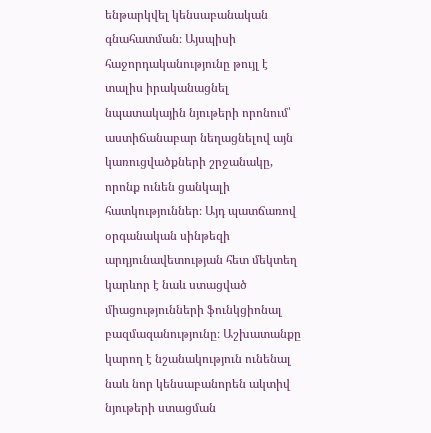ենթարկվել կենսաբանական գնահատման։ Այսպիսի հաջորդականությունը թույլ է տալիս իրականացնել նպատակային նյութերի որոնում՝ աստիճանաբար նեղացնելով այն կառուցվածքների շրջանակը, որոնք ունեն ցանկալի հատկություններ։ Այդ պատճառով օրգանական սինթեզի արդյունավետության հետ մեկտեղ կարևոր է նաև ստացված միացությունների ֆունկցիոնալ բազմազանությունը։ Աշխատանքը կարող է նշանակություն ունենալ նաև նոր կենսաբանորեն ակտիվ նյութերի ստացման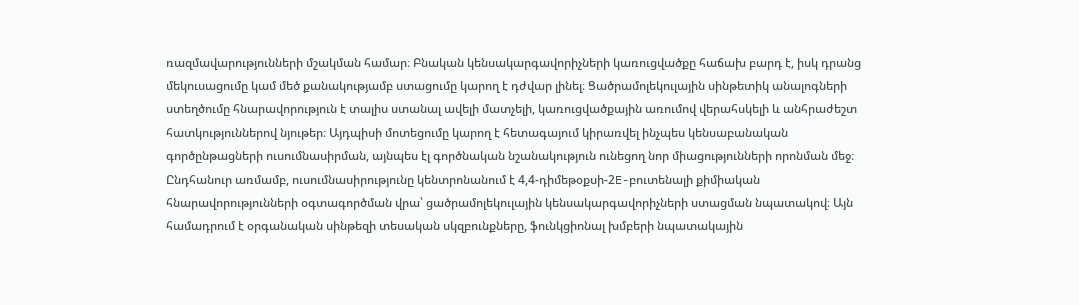ռազմավարությունների մշակման համար։ Բնական կենսակարգավորիչների կառուցվածքը հաճախ բարդ է, իսկ դրանց մեկուսացումը կամ մեծ քանակությամբ ստացումը կարող է դժվար լինել։ Ցածրամոլեկուլային սինթետիկ անալոգների ստեղծումը հնարավորություն է տալիս ստանալ ավելի մատչելի, կառուցվածքային առումով վերահսկելի և անհրաժեշտ հատկություններով նյութեր։ Այդպիսի մոտեցումը կարող է հետագայում կիրառվել ինչպես կենսաբանական գործընթացների ուսումնասիրման, այնպես էլ գործնական նշանակություն ունեցող նոր միացությունների որոնման մեջ։ Ընդհանուր առմամբ, ուսումնասիրությունը կենտրոնանում է 4,4-դիմեթօքսի-2E-բուտենալի քիմիական հնարավորությունների օգտագործման վրա՝ ցածրամոլեկուլային կենսակարգավորիչների ստացման նպատակով։ Այն համադրում է օրգանական սինթեզի տեսական սկզբունքները, ֆունկցիոնալ խմբերի նպատակային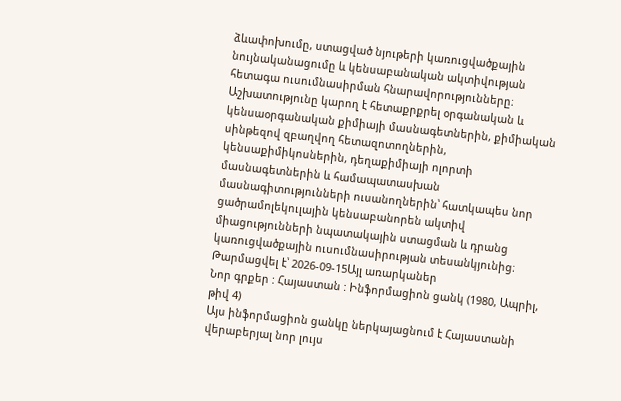ձևափոխումը, ստացված նյութերի կառուցվածքային նույնականացումը և կենսաբանական ակտիվության հետագա ուսումնասիրման հնարավորությունները։ Աշխատությունը կարող է հետաքրքրել օրգանական և կենսաօրգանական քիմիայի մասնագետներին, քիմիական սինթեզով զբաղվող հետազոտողներին, կենսաքիմիկոսներին, դեղաքիմիայի ոլորտի մասնագետներին և համապատասխան մասնագիտությունների ուսանողներին՝ հատկապես նոր ցածրամոլեկուլային կենսաբանորեն ակտիվ միացությունների նպատակային ստացման և դրանց կառուցվածքային ուսումնասիրության տեսանկյունից։
Թարմացվել է՝ 2026-09-15Այլ առարկաներ
Նոր գրքեր : Հայաստան : Ինֆորմացիոն ցանկ (1980, Ապրիլ, թիվ 4)
Այս ինֆորմացիոն ցանկը ներկայացնում է Հայաստանի վերաբերյալ նոր լույս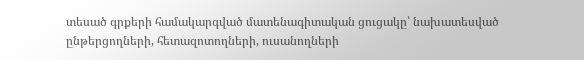տեսած գրքերի համակարգված մատենագիտական ցուցակը՝ նախատեսված ընթերցողների, հետազոտողների, ուսանողների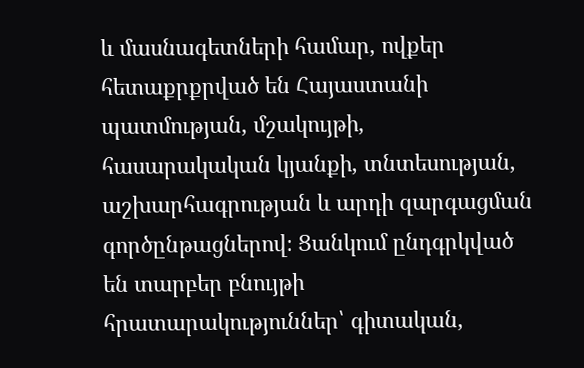և մասնագետների համար, ովքեր հետաքրքրված են Հայաստանի պատմության, մշակույթի, հասարակական կյանքի, տնտեսության, աշխարհագրության և արդի զարգացման գործընթացներով։ Ցանկում ընդգրկված են տարբեր բնույթի հրատարակություններ՝ գիտական,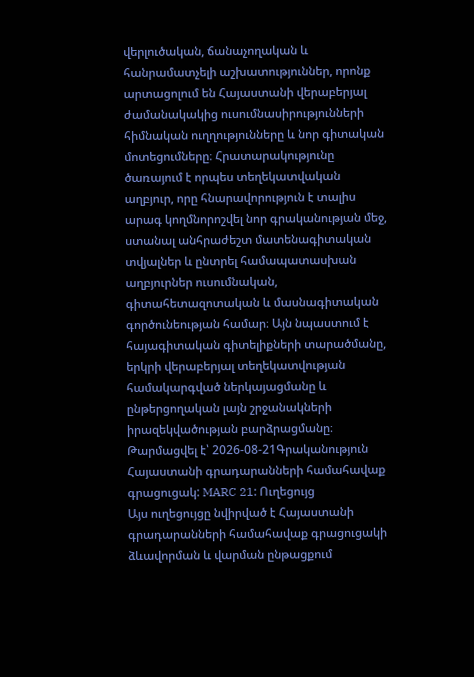վերլուծական, ճանաչողական և հանրամատչելի աշխատություններ, որոնք արտացոլում են Հայաստանի վերաբերյալ ժամանակակից ուսումնասիրությունների հիմնական ուղղությունները և նոր գիտական մոտեցումները։ Հրատարակությունը ծառայում է որպես տեղեկատվական աղբյուր, որը հնարավորություն է տալիս արագ կողմնորոշվել նոր գրականության մեջ, ստանալ անհրաժեշտ մատենագիտական տվյալներ և ընտրել համապատասխան աղբյուրներ ուսումնական, գիտահետազոտական և մասնագիտական գործունեության համար։ Այն նպաստում է հայագիտական գիտելիքների տարածմանը, երկրի վերաբերյալ տեղեկատվության համակարգված ներկայացմանը և ընթերցողական լայն շրջանակների իրազեկվածության բարձրացմանը։
Թարմացվել է՝ 2026-08-21Գրականություն
Հայաստանի գրադարանների համահավաք գրացուցակ: MARC 21: Ուղեցույց
Այս ուղեցույցը նվիրված է Հայաստանի գրադարանների համահավաք գրացուցակի ձևավորման և վարման ընթացքում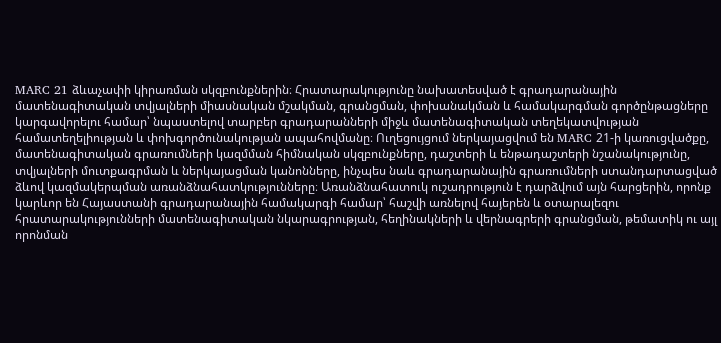MARC 21 ձևաչափի կիրառման սկզբունքներին։ Հրատարակությունը նախատեսված է գրադարանային մատենագիտական տվյալների միասնական մշակման, գրանցման, փոխանակման և համակարգման գործընթացները կարգավորելու համար՝ նպաստելով տարբեր գրադարանների միջև մատենագիտական տեղեկատվության համատեղելիության և փոխգործունակության ապահովմանը։ Ուղեցույցում ներկայացվում են MARC 21-ի կառուցվածքը, մատենագիտական գրառումների կազմման հիմնական սկզբունքները, դաշտերի և ենթադաշտերի նշանակությունը, տվյալների մուտքագրման և ներկայացման կանոնները, ինչպես նաև գրադարանային գրառումների ստանդարտացված ձևով կազմակերպման առանձնահատկությունները։ Առանձնահատուկ ուշադրություն է դարձվում այն հարցերին, որոնք կարևոր են Հայաստանի գրադարանային համակարգի համար՝ հաշվի առնելով հայերեն և օտարալեզու հրատարակությունների մատենագիտական նկարագրության, հեղինակների և վերնագրերի գրանցման, թեմատիկ ու այլ որոնման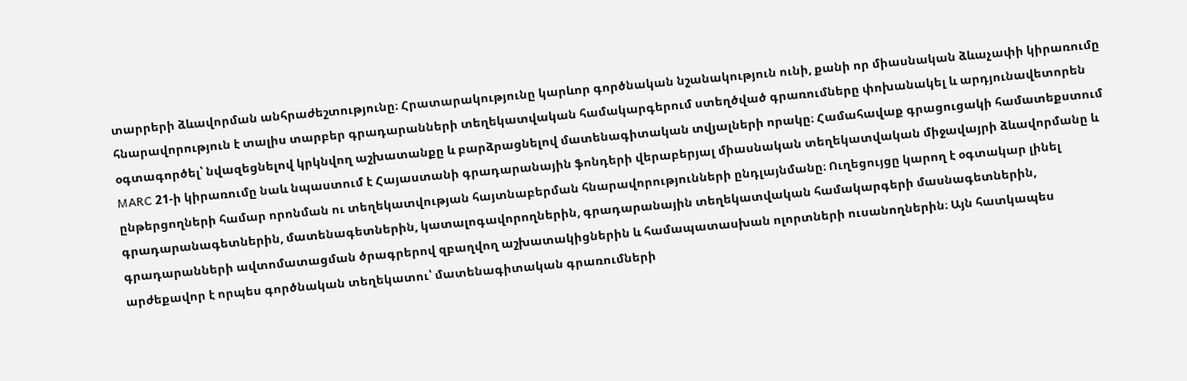տարրերի ձևավորման անհրաժեշտությունը։ Հրատարակությունը կարևոր գործնական նշանակություն ունի, քանի որ միասնական ձևաչափի կիրառումը հնարավորություն է տալիս տարբեր գրադարանների տեղեկատվական համակարգերում ստեղծված գրառումները փոխանակել և արդյունավետորեն օգտագործել՝ նվազեցնելով կրկնվող աշխատանքը և բարձրացնելով մատենագիտական տվյալների որակը։ Համահավաք գրացուցակի համատեքստում MARC 21-ի կիրառումը նաև նպաստում է Հայաստանի գրադարանային ֆոնդերի վերաբերյալ միասնական տեղեկատվական միջավայրի ձևավորմանը և ընթերցողների համար որոնման ու տեղեկատվության հայտնաբերման հնարավորությունների ընդլայնմանը։ Ուղեցույցը կարող է օգտակար լինել գրադարանագետներին, մատենագետներին, կատալոգավորողներին, գրադարանային տեղեկատվական համակարգերի մասնագետներին, գրադարանների ավտոմատացման ծրագրերով զբաղվող աշխատակիցներին և համապատասխան ոլորտների ուսանողներին։ Այն հատկապես արժեքավոր է որպես գործնական տեղեկատու՝ մատենագիտական գրառումների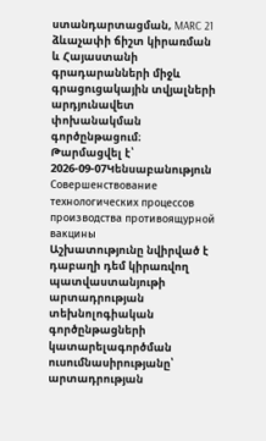ստանդարտացման, MARC 21 ձևաչափի ճիշտ կիրառման և Հայաստանի գրադարանների միջև գրացուցակային տվյալների արդյունավետ փոխանակման գործընթացում։
Թարմացվել է՝ 2026-09-07Կենսաբանություն
Совершенствование технологических процессов производства противоящурной вакцины
Աշխատությունը նվիրված է դաբաղի դեմ կիրառվող պատվաստանյութի արտադրության տեխնոլոգիական գործընթացների կատարելագործման ուսումնասիրությանը՝ արտադրության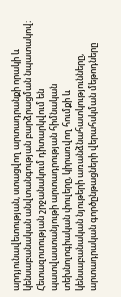արդյունավետության, ստացվող արտադրանքի որակի և կենսաբանական անվտանգության բարձրացման նպատակով։ Հետազոտության շրջանակում դիտարկվում են պատվաստանյութի արտադրության հիմնական տեխնոլոգիական փուլերը, կիրառվող հումքի և կենսաբանական նյութերի առանձնահատկությունները, արտադրական գործընթացների վերահսկման մեթոդները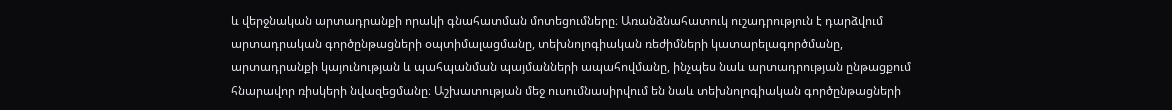և վերջնական արտադրանքի որակի գնահատման մոտեցումները։ Առանձնահատուկ ուշադրություն է դարձվում արտադրական գործընթացների օպտիմալացմանը, տեխնոլոգիական ռեժիմների կատարելագործմանը, արտադրանքի կայունության և պահպանման պայմանների ապահովմանը, ինչպես նաև արտադրության ընթացքում հնարավոր ռիսկերի նվազեցմանը։ Աշխատության մեջ ուսումնասիրվում են նաև տեխնոլոգիական գործընթացների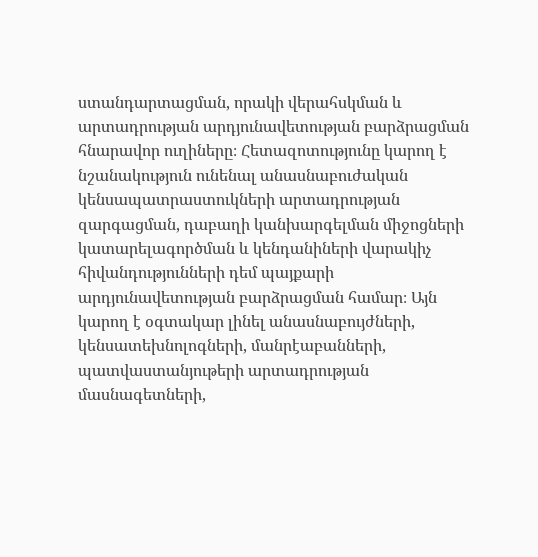ստանդարտացման, որակի վերահսկման և արտադրության արդյունավետության բարձրացման հնարավոր ուղիները։ Հետազոտությունը կարող է նշանակություն ունենալ անասնաբուժական կենսապատրաստուկների արտադրության զարգացման, դաբաղի կանխարգելման միջոցների կատարելագործման և կենդանիների վարակիչ հիվանդությունների դեմ պայքարի արդյունավետության բարձրացման համար։ Այն կարող է օգտակար լինել անասնաբույժների, կենսատեխնոլոգների, մանրէաբանների, պատվաստանյութերի արտադրության մասնագետների,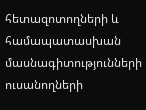հետազոտողների և համապատասխան մասնագիտությունների ուսանողների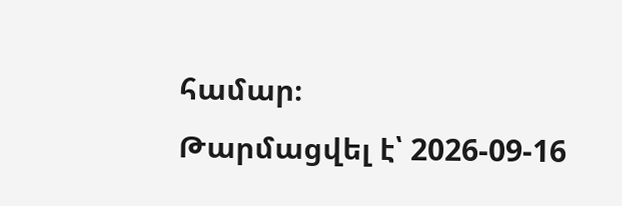համար։
Թարմացվել է՝ 2026-09-16